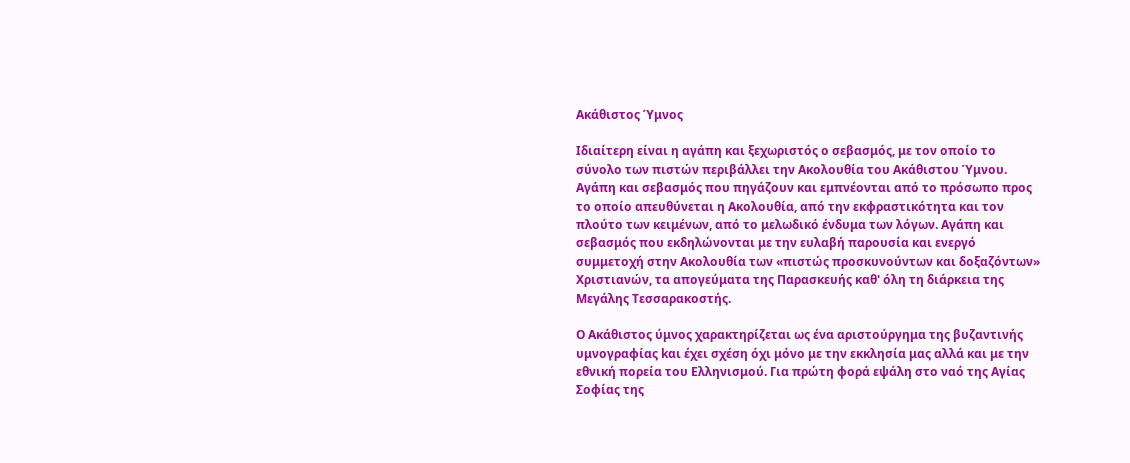Ακάθιστος Ύμνος

Ιδιαίτερη είναι η αγάπη και ξεχωριστός ο σεβασμός, με τον οποίο το σύνολο των πιστών περιβάλλει την Ακολουθία του Ακάθιστου Ύμνου. Αγάπη και σεβασμός που πηγάζουν και εμπνέονται από το πρόσωπο προς το οποίο απευθύνεται η Ακολουθία, από την εκφραστικότητα και τον πλούτο των κειμένων, από το μελωδικό ένδυμα των λόγων. Αγάπη και σεβασμός που εκδηλώνονται με την ευλαβή παρουσία και ενεργό συμμετοχή στην Ακολουθία των «πιστώς προσκυνούντων και δοξαζόντων» Χριστιανών, τα απογεύματα της Παρασκευής καθ' όλη τη διάρκεια της Μεγάλης Τεσσαρακοστής.

Ο Ακάθιστος ύμνος χαρακτηρίζεται ως ένα αριστούργημα της βυζαντινής υμνογραφίας kαι έχει σχέση όχι μόνο με την εκκλησία μας αλλά και με την εθνική πορεία του Ελληνισμού. Για πρώτη φορά εψάλη στο ναό της Αγίας Σοφίας της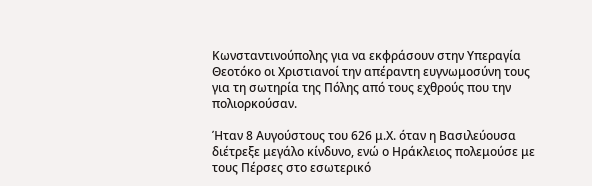Κωνσταντινούπολης για να εκφράσουν στην Υπεραγία Θεοτόκο οι Χριστιανοί την απέραντη ευγνωμοσύνη τους για τη σωτηρία της Πόλης από τους εχθρούς που την πολιορκούσαν.

Ήταν 8 Αυγούστους του 626 μ.Χ. όταν η Βασιλεύουσα διέτρεξε μεγάλο κίνδυνο, ενώ ο Ηράκλειος πολεμούσε με τους Πέρσες στο εσωτερικό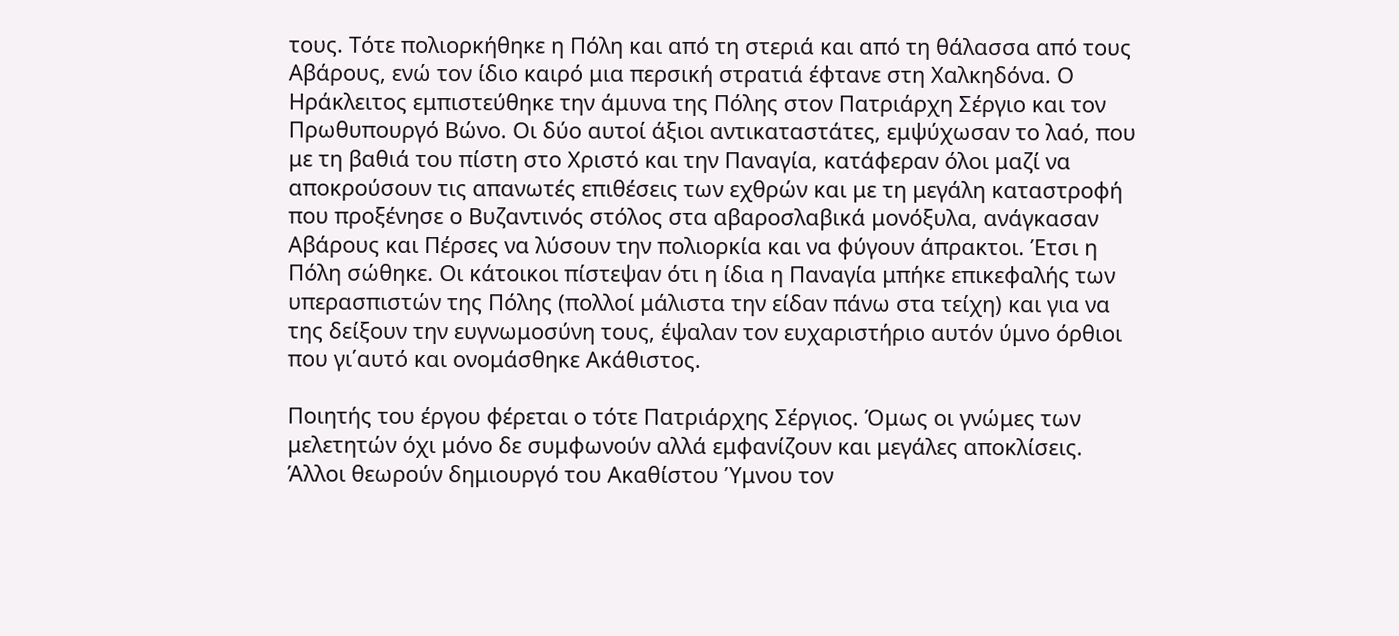τους. Τότε πολιορκήθηκε η Πόλη και από τη στεριά και από τη θάλασσα από τους Αβάρους, ενώ τον ίδιο καιρό μια περσική στρατιά έφτανε στη Χαλκηδόνα. Ο Ηράκλειτος εμπιστεύθηκε την άμυνα της Πόλης στον Πατριάρχη Σέργιο και τον Πρωθυπουργό Βώνο. Οι δύο αυτοί άξιοι αντικαταστάτες, εμψύχωσαν το λαό, που με τη βαθιά του πίστη στο Χριστό και την Παναγία, κατάφεραν όλοι μαζί να αποκρούσουν τις απανωτές επιθέσεις των εχθρών και με τη μεγάλη καταστροφή που προξένησε ο Βυζαντινός στόλος στα αβαροσλαβικά μονόξυλα, ανάγκασαν Αβάρους και Πέρσες να λύσουν την πολιορκία και να φύγουν άπρακτοι. Έτσι η Πόλη σώθηκε. Οι κάτοικοι πίστεψαν ότι η ίδια η Παναγία μπήκε επικεφαλής των υπερασπιστών της Πόλης (πολλοί μάλιστα την είδαν πάνω στα τείχη) και για να της δείξουν την ευγνωμοσύνη τους, έψαλαν τον ευχαριστήριο αυτόν ύμνο όρθιοι που γι΄αυτό και ονομάσθηκε Ακάθιστος.

Ποιητής του έργου φέρεται ο τότε Πατριάρχης Σέργιος. Όμως οι γνώμες των μελετητών όχι μόνο δε συμφωνούν αλλά εμφανίζουν και μεγάλες αποκλίσεις.
Άλλοι θεωρούν δημιουργό του Ακαθίστου Ύμνου τον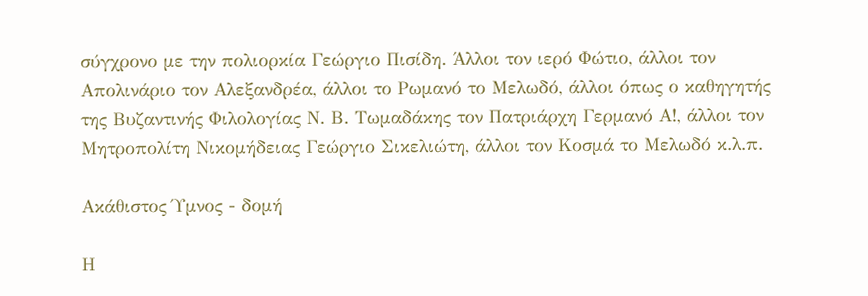σύγχρονο με την πολιορκία Γεώργιο Πισίδη. Άλλοι τον ιερό Φώτιο, άλλοι τον Απολινάριο τον Αλεξανδρέα, άλλοι το Ρωμανό το Μελωδό, άλλοι όπως ο καθηγητής της Βυζαντινής Φιλολογίας Ν. Β. Τωμαδάκης τον Πατριάρχη Γερμανό Α!, άλλοι τον Μητροπολίτη Νικομήδειας Γεώργιο Σικελιώτη, άλλοι τον Κοσμά το Μελωδό κ.λ.π.

Ακάθιστος Ύμνος - δομή

Η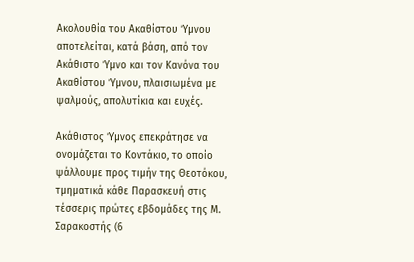Ακολουθία του Ακαθίστου Ύμνου αποτελείται, κατά βάση, από τον Ακάθιστο Ύμνο και τον Κανόνα του Ακαθίστου Ύμνου, πλαισιωμένα με ψαλμούς, απολυτίκια και ευχές.

Ακάθιστος Ύμνος επεκράτησε να ονομάζεται το Κοντάκιο, το οποίο ψάλλουμε προς τιμήν της Θεοτόκου, τμηματικά κάθε Παρασκευή στις τέσσερις πρώτες εβδομάδες της Μ. Σαρακοστής (6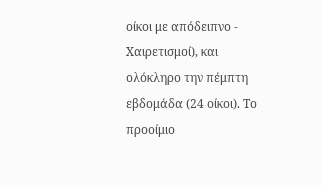οίκοι με απόδειπνο - Χαιρετισμοί), και ολόκληρο την πέμπτη εβδομάδα (24 οίκοι). Το προοίμιο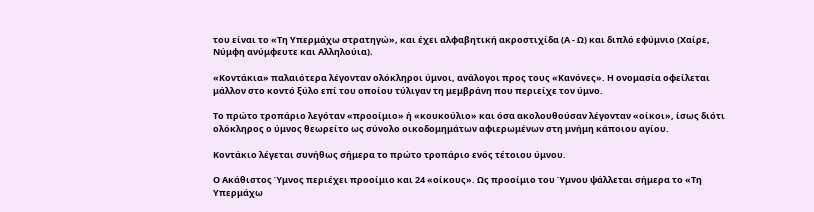του είναι το «Τη Υπερμάχω στρατηγώ», και έχει αλφαβητική ακροστιχίδα (Α - Ω) και διπλό εφύμνιο (Χαίρε, Νύμφη ανύμφευτε και Αλληλούια).

«Κοντάκια» παλαιότερα λέγονταν ολόκληροι ύμνοι, ανάλογοι προς τους «Κανόνες». Η ονομασία οφείλεται μάλλον στο κοντό ξύλο επί του οποίου τύλιγαν τη μεμβράνη που περιείχε τον ύμνο.

Το πρώτο τροπάριο λεγόταν «προοίμιο» ή «κουκούλιο» και όσα ακολουθούσαν λέγονταν «οίκοι», ίσως διότι ολόκληρος ο ύμνος θεωρείτο ως σύνολο οικοδομημάτων αφιερωμένων στη μνήμη κάποιου αγίου.

Κοντάκιο λέγεται συνήθως σήμερα το πρώτο τροπάριο ενός τέτοιου ύμνου.

Ο Ακάθιστος Ύμνος περιέχει προοίμιο και 24 «οίκους». Ως προοίμιο του Ύμνου ψάλλεται σήμερα το «Τη Υπερμάχω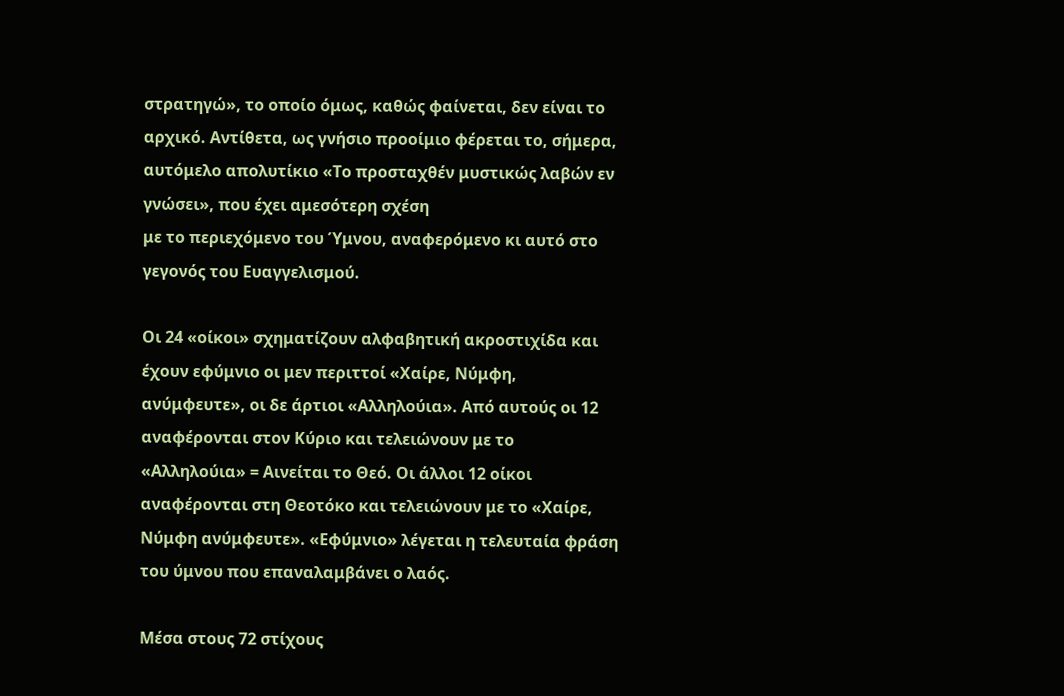στρατηγώ», το οποίο όμως, καθώς φαίνεται, δεν είναι το αρχικό. Αντίθετα, ως γνήσιο προοίμιο φέρεται το, σήμερα, αυτόμελο απολυτίκιο «Το προσταχθέν μυστικώς λαβών εν γνώσει», που έχει αμεσότερη σχέση
με το περιεχόμενο του Ύμνου, αναφερόμενο κι αυτό στο γεγονός του Ευαγγελισμού.

Οι 24 «οίκοι» σχηματίζουν αλφαβητική ακροστιχίδα και έχουν εφύμνιο οι μεν περιττοί «Χαίρε, Νύμφη, ανύμφευτε», οι δε άρτιοι «Αλληλούια». Από αυτούς οι 12 αναφέρονται στον Κύριο και τελειώνουν με το «Αλληλούια» = Αινείται το Θεό. Οι άλλοι 12 οίκοι αναφέρονται στη Θεοτόκο και τελειώνουν με το «Χαίρε, Νύμφη ανύμφευτε». «Εφύμνιο» λέγεται η τελευταία φράση του ύμνου που επαναλαμβάνει ο λαός.

Μέσα στους 72 στίχους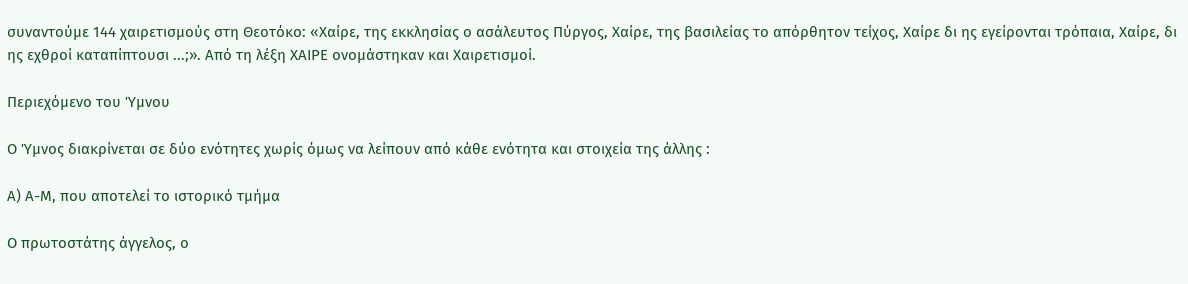συναντούμε 144 χαιρετισμούς στη Θεοτόκο: «Χαίρε, της εκκλησίας ο ασάλευτος Πύργος, Χαίρε, της βασιλείας το απόρθητον τείχος, Χαίρε δι ης εγείρονται τρόπαια, Χαίρε, δι ης εχθροί καταπίπτουσι ...;». Από τη λέξη ΧΑΙΡΕ ονομάστηκαν και Χαιρετισμοί.

Περιεχόμενο του Ύμνου

Ο Ύμνος διακρίνεται σε δύο ενότητες χωρίς όμως να λείπουν από κάθε ενότητα και στοιχεία της άλλης :

Α) Α-Μ, που αποτελεί το ιστορικό τμήμα

Ο πρωτοστάτης άγγελος, ο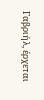Γαβριήλ, έρχεται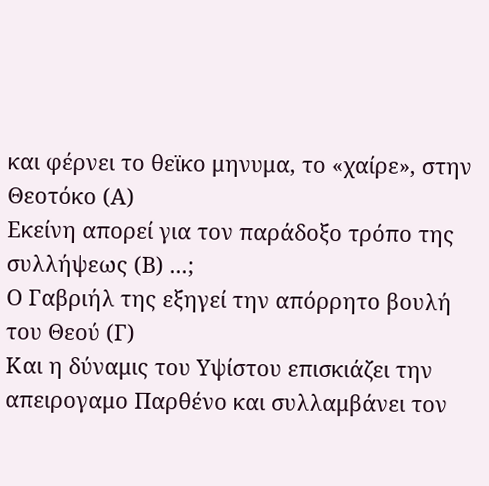και φέρνει το θεϊκο μηνυμα, το «χαίρε», στην Θεοτόκο (Α)
Εκείνη απορεί για τον παράδοξο τρόπο της συλλήψεως (Β) ...;
Ο Γαβριήλ της εξηγεί την απόρρητο βουλή του Θεού (Γ)
Και η δύναμις του Υψίστου επισκιάζει την απειρογαμο Παρθένο και συλλαμβάνει τον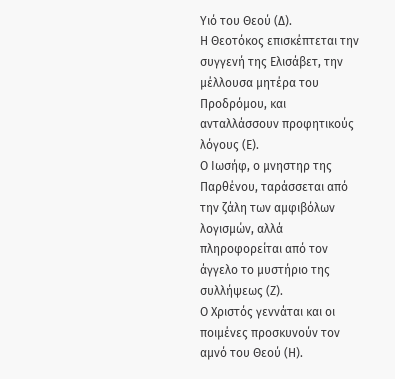Υιό του Θεού (Δ).
Η Θεοτόκος επισκέπτεται την συγγενή της Ελισάβετ, την μέλλουσα μητέρα του Προδρόμου, και ανταλλάσσουν προφητικούς λόγους (Ε).
Ο Ιωσήφ, ο μνηστηρ της Παρθένου, ταράσσεται από την ζάλη των αμφιβόλων λογισμών, αλλά πληροφορείται από τον άγγελο το μυστήριο της συλλήψεως (Ζ).
Ο Χριστός γεννάται και οι ποιμένες προσκυνούν τον αμνό του Θεού (Η).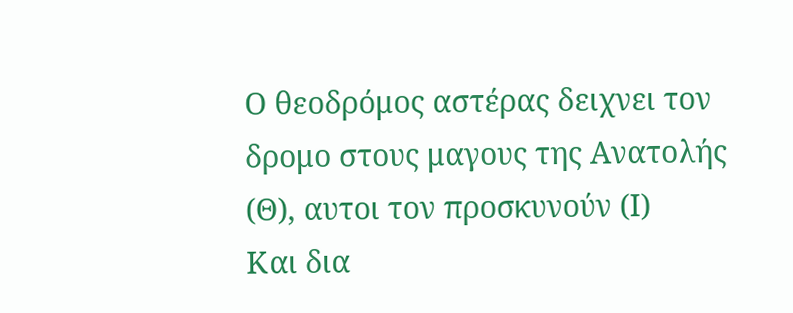Ο θεοδρόμος αστέρας δειχνει τον δρομο στους μαγους της Ανατολής (Θ), αυτοι τον προσκυνούν (Ι)
Και δια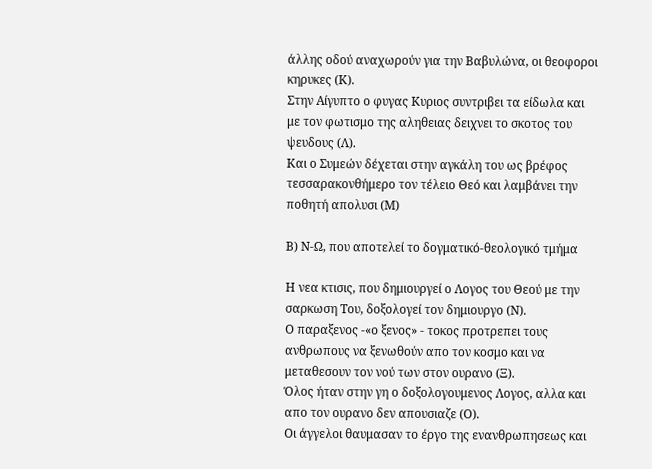άλλης οδού αναχωρούν για την Βαβυλώνα, οι θεοφοροι κηρυκες (Κ).
Στην Αίγυπτο ο φυγας Κυριος συντριβει τα είδωλα και με τον φωτισμο της αληθειας δειχνει το σκοτος του ψευδους (Λ).
Και ο Συμεών δέχεται στην αγκάλη του ως βρέφος τεσσαρακονθήμερο τον τέλειο Θεό και λαμβάνει την ποθητή απολυσι (Μ)

Β) Ν-Ω, που αποτελεί το δογματικό-θεολογικό τμήμα

Η νεα κτισις, που δημιουργεί ο Λογος του Θεού με την σαρκωση Του, δοξολογεί τον δημιουργο (Ν).
Ο παραξενος -«ο ξενος» - τοκος προτρεπει τους ανθρωπους να ξενωθούν απο τον κοσμο και να μεταθεσουν τον νού των στον ουρανο (Ξ).
Όλος ήταν στην γη ο δοξολογουμενος Λογος, αλλα και απο τον ουρανο δεν απουσιαζε (Ο).
Οι άγγελοι θαυμασαν το έργο της ενανθρωπησεως και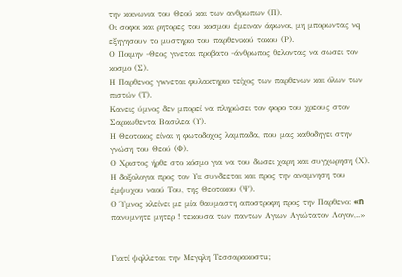την κοινωνια του Θεού και των ανθρωπων (Π).
Οι σοφοι και ρητορες του κοσμου έμειναν άφωνοι, μη μπορωντας νq εξηγησουν το μυστηριο του παρθενικού τοκου (Ρ).
Ο Ποιμην -Θεος γινεται προβατο -άνθρωπος θελοντας να σωσει τον κοσμο (Σ).
Η Παρθενος γwνεται φυλακτηριο τείχος των παρθενων και όλων των πιστών (Τ).
Κανεις ύμνος δεν μπορεί να πληρώσει τον φορο του χρεους στον Σαρκωθεντα Βασιλεα (Υ).
Η Θεοτοκος είναι η φωτοδοχος λαμπαδα, που μας καθοδηγει στην γνώση του Θεού (Φ).
Ο Χριστος ήρθε στο κόσμο για να του δωσει χαρη και συγχωρηση (Χ).
Η δοξολογια προς τον Υιι συνδεεται και προς την αναμνηση του έμψυχου ναού Του, της Θεοτοκου (Ψ).
Ο Ύμνος κλείνει με μία θαυμαστη αποστροφη προς την Παρθενο: «n πανυμνητε μητερ ! τεκουσα των παντων Αγιων Αγιώτατον Λογον,..»


Γιατί ψqλλεται την Μεγqλη Τεσσαρακοστu;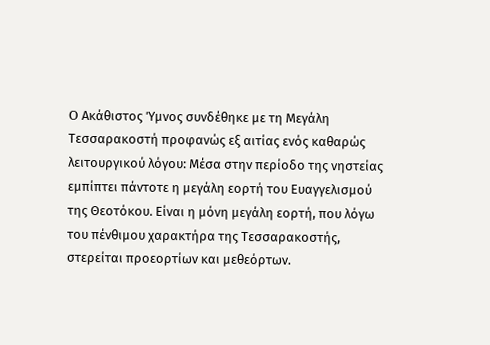O Ακάθιστος Ύμνος συνδέθηκε με τη Μεγάλη Τεσσαρακοστή προφανώς εξ αιτίας ενός καθαρώς λειτουργικού λόγου: Μέσα στην περίοδο της νηστείας εμπίπτει πάντοτε η μεγάλη εορτή του Ευαγγελισμού της Θεοτόκου. Είναι η μόνη μεγάλη εορτή, που λόγω του πένθιμου χαρακτήρα της Τεσσαρακοστής, στερείται προεορτίων και μεθεόρτων.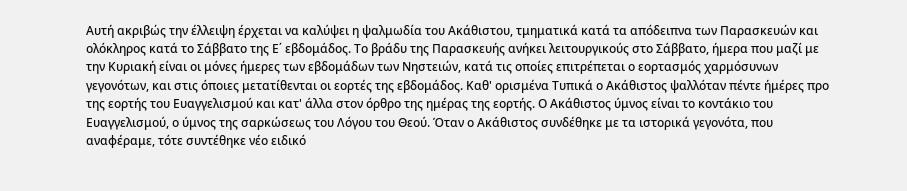Αυτή ακριβώς την έλλειψη έρχεται να καλύψει η ψαλμωδία του Ακάθιστου, τμηματικά κατά τα απόδειπνα των Παρασκευών και ολόκληρος κατά το Σάββατο της Ε΄ εβδομάδος. Το βράδυ της Παρασκευής ανήκει λειτουργικούς στο Σάββατο, ήμερα που μαζί με την Κυριακή είναι οι μόνες ήμερες των εβδομάδων των Νηστειών, κατά τις οποίες επιτρέπεται ο εορτασμός χαρμόσυνων γεγονότων, και στις όποιες μετατίθενται οι εορτές της εβδομάδος. Καθ' ορισμένα Τυπικά ο Ακάθιστος ψαλλόταν πέντε ήμέρες προ της εορτής του Ευαγγελισμού και κατ' άλλα στον όρθρο της ημέρας της εορτής. Ο Ακάθιστος ύμνος είναι το κοντάκιο του Ευαγγελισμού, ο ύμνος της σαρκώσεως του Λόγου του Θεού. Όταν ο Ακάθιστος συνδέθηκε με τα ιστορικά γεγονότα, που αναφέραμε, τότε συντέθηκε νέο ειδικό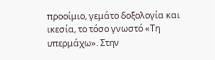προοίμιο, γεμάτο δοξολογία και ικεσία, το τόσο γνωστό «Τη υπερμάχω». Στην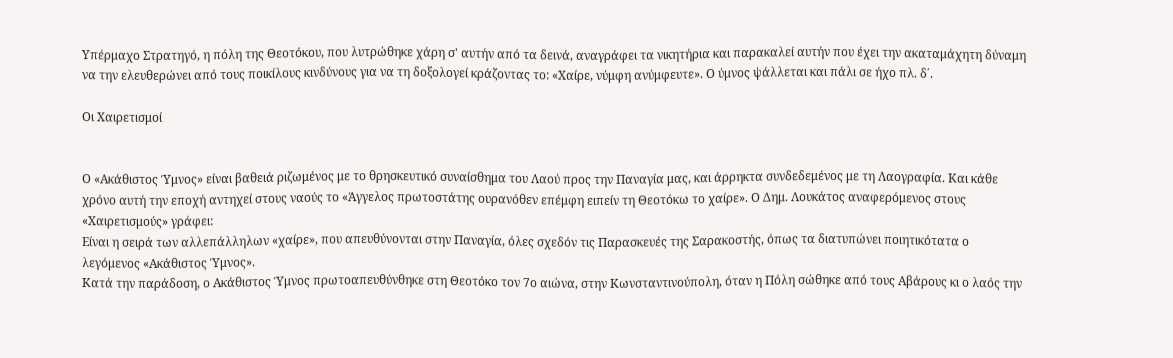Υπέρμαχο Στρατηγό, η πόλη της Θεοτόκου, που λυτρώθηκε χάρη σ' αυτήν από τα δεινά, αναγράφει τα νικητήρια και παρακαλεί αυτήν που έχει την ακαταμάχητη δύναμη να την ελευθερώνει από τους ποικίλους κινδύνους για να τη δοξολογεί κράζοντας το: «Χαίρε, νύμφη ανύμφευτε». Ο ύμνος ψάλλεται και πάλι σε ήχο πλ. δ΄.

Οι Χαιρετισμοί


Ο «Ακάθιστος Ύμνος» είναι βαθειά ριζωμένος με το θρησκευτικό συναίσθημα του Λαού προς την Παναγία μας, και άρρηκτα συνδεδεμένος με τη Λαογραφία. Και κάθε χρόνο αυτή την εποχή αντηχεί στους ναούς το «Άγγελος πρωτοστάτης ουρανόθεν επέμφη ειπείν τη Θεοτόκω το χαίρε». Ο Δημ. Λουκάτος αναφερόμενος στους «Χαιρετισμούς» γράφει:
Είναι η σειρά των αλλεπάλληλων «χαίρε», που απευθύνονται στην Παναγία, όλες σχεδόν τις Παρασκευές της Σαρακοστής, όπως τα διατυπώνει ποιητικότατα ο λεγόμενος «Ακάθιστος Ύμνος».
Κατά την παράδοση, ο Ακάθιστος Ύμνος πρωτοαπευθύνθηκε στη Θεοτόκο τον 7ο αιώνα, στην Κωνσταντινούπολη, όταν η Πόλη σώθηκε από τους Αβάρους κι ο λαός την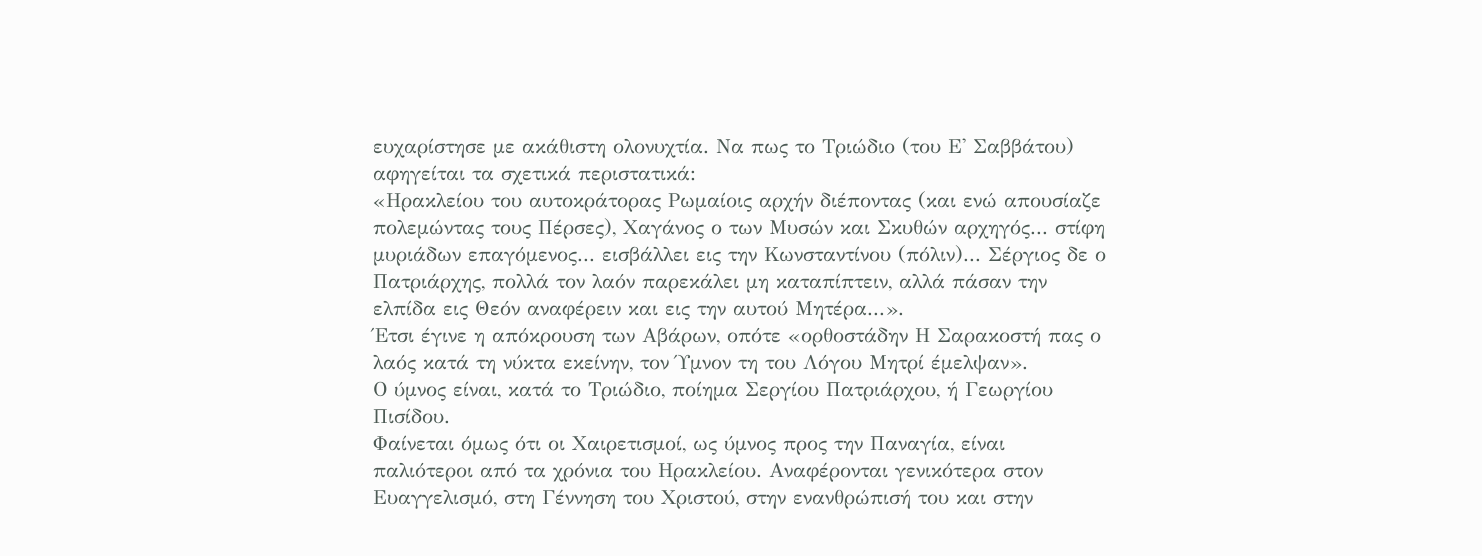ευχαρίστησε με ακάθιστη ολονυχτία. Να πως το Τριώδιο (του Ε' Σαββάτου) αφηγείται τα σχετικά περιστατικά:
«Ηρακλείου του αυτοκράτορας Ρωμαίοις αρχήν διέποντας (και ενώ απουσίαζε πολεμώντας τους Πέρσες), Χαγάνος ο των Μυσών και Σκυθών αρχηγός... στίφη μυριάδων επαγόμενος... εισβάλλει εις την Κωνσταντίνου (πόλιν)... Σέργιος δε ο Πατριάρχης, πολλά τον λαόν παρεκάλει μη καταπίπτειν, αλλά πάσαν την ελπίδα εις Θεόν αναφέρειν και εις την αυτού Μητέρα...».
Έτσι έγινε η απόκρουση των Αβάρων, οπότε «ορθοστάδην Η Σαρακοστή πας ο λαός κατά τη νύκτα εκείνην, τον Ύμνον τη του Λόγου Μητρί έμελψαν».
Ο ύμνος είναι, κατά το Τριώδιο, ποίημα Σεργίου Πατριάρχου, ή Γεωργίου Πισίδου.
Φαίνεται όμως ότι οι Χαιρετισμοί, ως ύμνος προς την Παναγία, είναι παλιότεροι από τα χρόνια του Ηρακλείου. Αναφέρονται γενικότερα στον Ευαγγελισμό, στη Γέννηση του Χριστού, στην ενανθρώπισή του και στην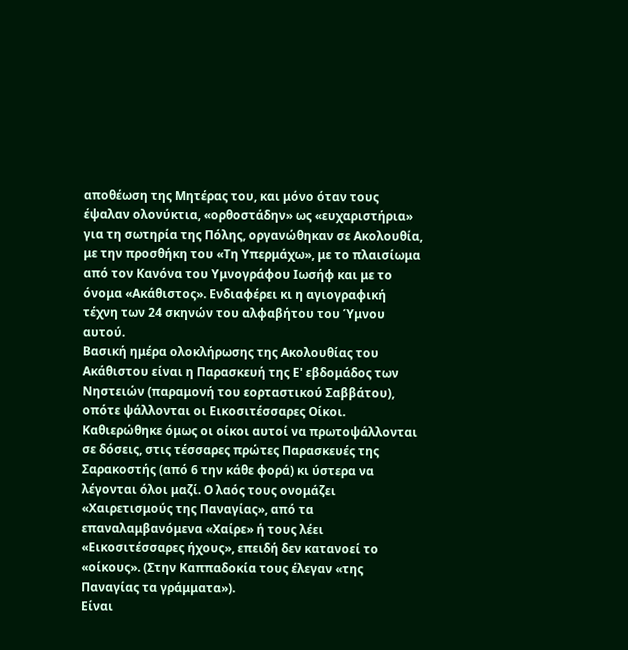αποθέωση της Μητέρας του, και μόνο όταν τους έψαλαν ολονύκτια, «ορθοστάδην» ως «ευχαριστήρια» για τη σωτηρία της Πόλης, οργανώθηκαν σε Ακολουθία, με την προσθήκη του «Τη Υπερμάχω», με το πλαισίωμα από τον Κανόνα του Υμνογράφου Ιωσήφ και με το όνομα «Ακάθιστος». Ενδιαφέρει κι η αγιογραφική τέχνη των 24 σκηνών του αλφαβήτου του Ύμνου αυτού.
Βασική ημέρα ολοκλήρωσης της Ακολουθίας του Ακάθιστου είναι η Παρασκευή της Ε' εβδομάδος των Νηστειών (παραμονή του εορταστικού Σαββάτου), οπότε ψάλλονται οι Εικοσιτέσσαρες Οίκοι. Καθιερώθηκε όμως οι οίκοι αυτοί να πρωτοψάλλονται σε δόσεις, στις τέσσαρες πρώτες Παρασκευές της Σαρακοστής (από 6 την κάθε φορά) κι ύστερα να λέγονται όλοι μαζί. Ο λαός τους ονομάζει «Χαιρετισμούς της Παναγίας», από τα επαναλαμβανόμενα «Χαίρε» ή τους λέει «Εικοσιτέσσαρες ήχους», επειδή δεν κατανοεί το «οίκους». (Στην Καππαδοκία τους έλεγαν «της Παναγίας τα γράμματα»).
Είναι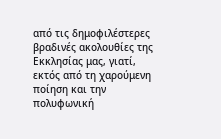από τις δημοφιλέστερες βραδινές ακολουθίες της Εκκλησίας μας, γιατί, εκτός από τη χαρούμενη ποίηση και την πολυφωνική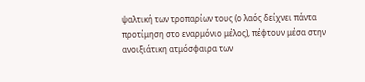ψαλτική των τροπαρίων τους (ο λαός δείχνει πάντα προτίμηση στο εναρμόνιο μέλος), πέφτουν μέσα στην ανοιξιάτικη ατμόσφαιρα των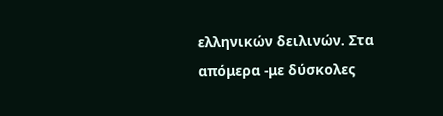ελληνικών δειλινών. Στα απόμερα -με δύσκολες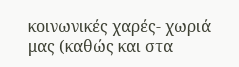κοινωνικές χαρές- χωριά μας (καθώς και στα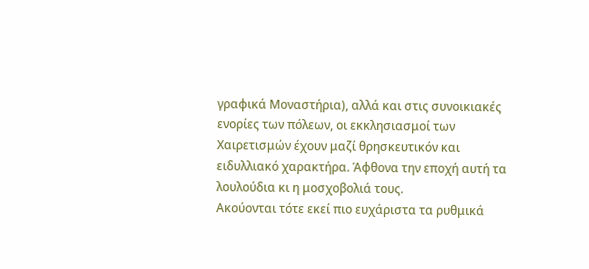γραφικά Μοναστήρια), αλλά και στις συνοικιακές ενορίες των πόλεων, οι εκκλησιασμοί των Χαιρετισμών έχουν μαζί θρησκευτικόν και ειδυλλιακό χαρακτήρα. Άφθονα την εποχή αυτή τα λουλούδια κι η μοσχοβολιά τους.
Ακούονται τότε εκεί πιο ευχάριστα τα ρυθμικά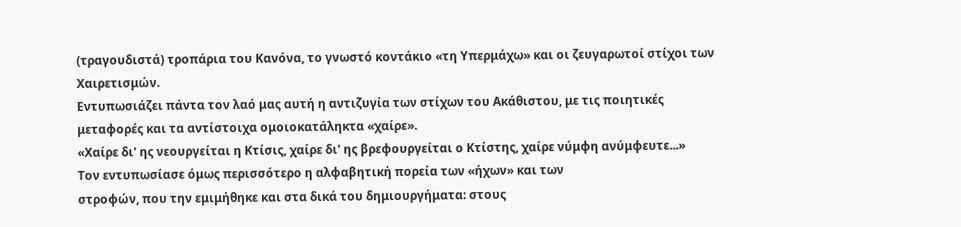(τραγουδιστά) τροπάρια του Κανόνα, το γνωστό κοντάκιο «τη Υπερμάχω» και οι ζευγαρωτοί στίχοι των Χαιρετισμών.
Εντυπωσιάζει πάντα τον λαό μας αυτή η αντιζυγία των στίχων του Ακάθιστου, με τις ποιητικές μεταφορές και τα αντίστοιχα ομοιοκατάληκτα «χαίρε».
«Χαίρε δι' ης νεουργείται η Κτίσις, χαίρε δι' ης βρεφουργείται ο Κτίστης, χαίρε νύμφη ανύμφευτε...»
Τον εντυπωσίασε όμως περισσότερο η αλφαβητική πορεία των «ήχων» και των
στροφών, που την εμιμήθηκε και στα δικά του δημιουργήματα: στους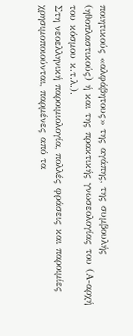ποιητικούς «αλφάβητους» της αγάπης, της συμβουλής (ηθοπλαστικούς) ή και της πρακτικής γνωσεολογίας του (Α-αρχή του κόσμου κ.τ.λ.).
Στη νεοελληνική παροιμιολογία, πολλές φράσεις και παροιμίες χρησιμοποιούνται, παρμένες από τα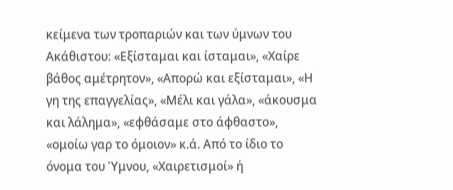κείμενα των τροπαριών και των ύμνων του Ακάθιστου: «Εξίσταμαι και ίσταμαι», «Χαίρε βάθος αμέτρητον», «Απορώ και εξίσταμαι», «Η γη της επαγγελίας», «Μέλι και γάλα», «άκουσμα και λάλημα», «εφθάσαμε στο άφθαστο», «ομοίω γαρ το όμοιον» κ.ά. Από το ίδιο το όνομα του Ύμνου, «Χαιρετισμοί» ή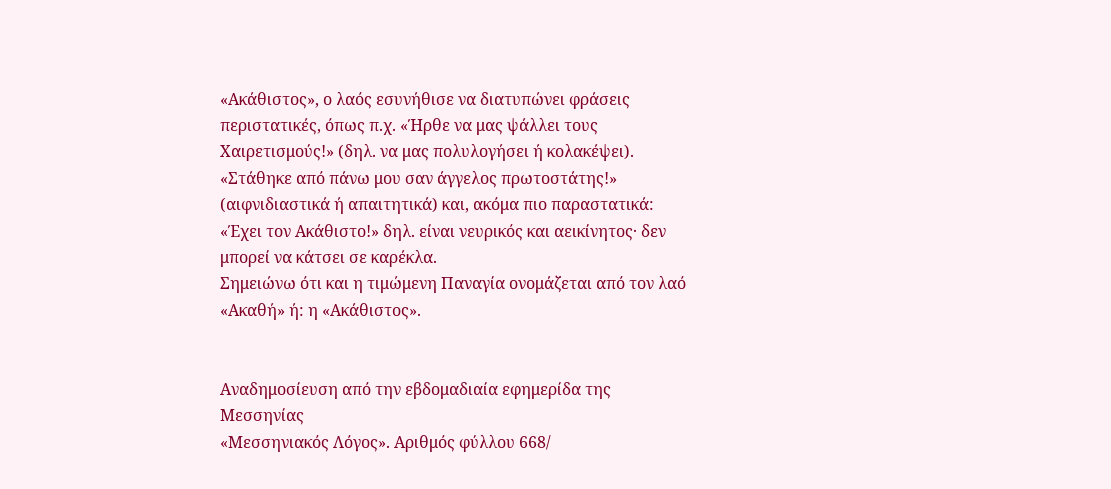«Ακάθιστος», ο λαός εσυνήθισε να διατυπώνει φράσεις περιστατικές, όπως π.χ. «Ήρθε να μας ψάλλει τους Χαιρετισμούς!» (δηλ. να μας πολυλογήσει ή κολακέψει). «Στάθηκε από πάνω μου σαν άγγελος πρωτοστάτης!» (αιφνιδιαστικά ή απαιτητικά) και, ακόμα πιο παραστατικά: «Έχει τον Ακάθιστο!» δηλ. είναι νευρικός και αεικίνητος· δεν μπορεί να κάτσει σε καρέκλα.
Σημειώνω ότι και η τιμώμενη Παναγία ονομάζεται από τον λαό «Ακαθή» ή: η «Ακάθιστος».


Αναδημοσίευση από την εβδομαδιαία εφημερίδα της Μεσσηνίας
«Μεσσηνιακός Λόγος». Αριθμός φύλλου 668/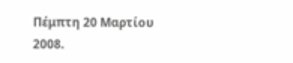Πέμπτη 20 Μαρτίου 2008.